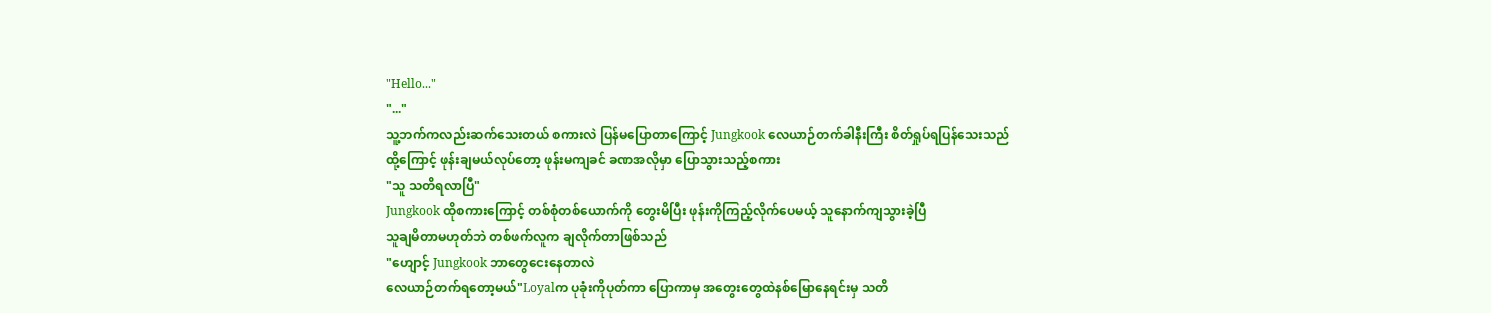"Hello..."
"..."
သူ့ဘက်ကလည်းဆက်သေးတယ် စကားလဲ ပြန်မပြောတာကြောင့် Jungkook လေယာဉ်တက်ခါနီးကြီး စိတ်ရှုပ်ရပြန်သေးသည်
ထို့ကြောင့် ဖုန်းချမယ်လုပ်တော့ ဖုန်းမကျခင် ခဏအလိုမှာ ပြောသွားသည့်စကား
"သူ သတိရလာပြီ"
Jungkook ထိုစကားကြောင့် တစ်စုံတစ်ယောက်ကို တွေးမိပြီး ဖုန်းကိုကြည့်လိုက်ပေမယ့် သူနောက်ကျသွားခဲ့ပြီ
သူချမိတာမဟုတ်ဘဲ တစ်ဖက်လူက ချလိုက်တာဖြစ်သည်
"ဟျောင့် Jungkook ဘာတွေငေးနေတာလဲ
လေယာဉ်တက်ရတော့မယ်"Loyalက ပုခုံးကိုပုတ်ကာ ပြောကာမှ အတွေးတွေထဲနစ်မြောနေရင်းမှ သတိ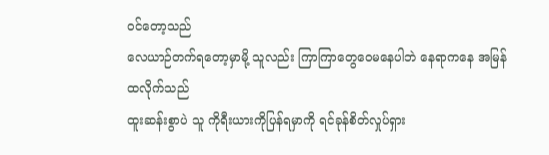ဝင်တော့သည်
လေယာဉ်တက်ရတော့မှာမို့ သူလည်း ကြာကြာတွေဝေမနေပါဘဲ နေရာကနေ အမြန်ထလိုက်သည်
ထူးဆန်းစွာပဲ သူ ကိုရီးယားကိုပြန်ရမှာကို ရင်ခုန်စိတ်လှုပ်ရှား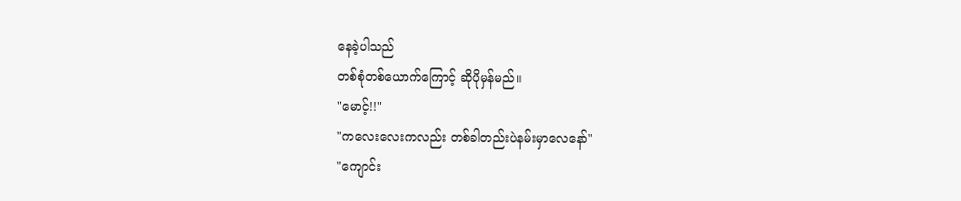နေခဲ့ပါသည်
တစ်စုံတစ်ယောက်ကြောင့် ဆိုပိုမှန်မည်။
"မောင့်!!"
"ကလေးလေးကလည်း တစ်ခါတည်းပဲနမ်းမှာလေနော်"
"ကျောင်း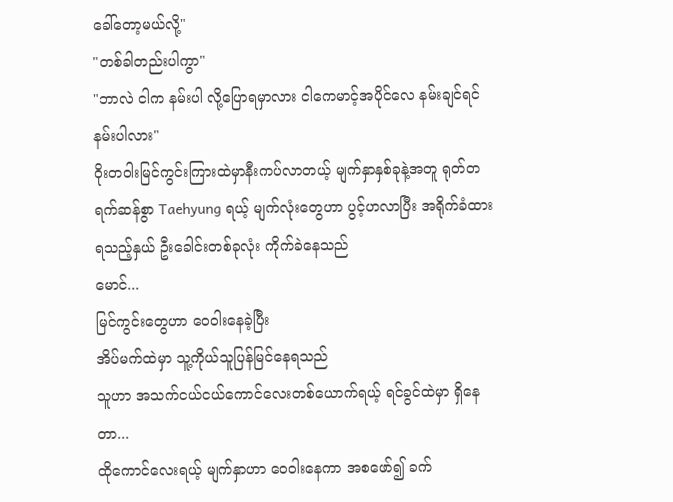ခေါ်တော့မယ်လို့"
"တစ်ခါတည်းပါကွာ"
"ဘာလဲ ငါက နမ်းပါ လို့ပြောရမှာလား ငါကေမာင့်အပိုင်လေ နမ်းချင်ရင်နမ်းပါလား"
ဝိုးတဝါးမြင်ကွင်းကြားထဲမှာနီးကပ်လာတယ့် မျက်နှာနှစ်ခုနဲ့အတူ ရုတ်တရက်ဆန်စွာ Taehyung ရယ့် မျက်လုံးတွေဟာ ပွင့်ဟလာပြီး အရိုက်ခံထားရသည့်နှယ် ဦးခေါင်းတစ်ခုလုံး ကိုက်ခဲနေသည်
မောင်...
မြင်ကွင်းတွေဟာ ဝေဝါးနေခဲ့ပြီး
အိပ်မက်ထဲမှာ သူ့ကိုယ်သူပြန်မြင်နေရသည်
သူဟာ အသက်ငယ်ငယ်ကောင်လေးတစ်ယောက်ရယ့် ရင်ခွင်ထဲမှာ ရှိနေတာ...
ထိုကောင်လေးရယ့် မျက်နှာဟာ ဝေဝါးနေကာ အစဖော်၍ ခက်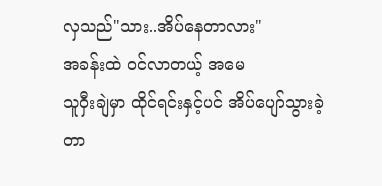လှသည်"သား..အိပ်နေတာလား"
အခန်းထဲ ဝင်လာတယ့် အမေ
သူဝှီးချဲမှာ ထိုင်ရင်းနှင့်ပင် အိပ်ပျော်သွားခဲ့တာ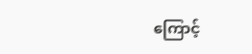ကြောင့်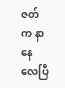ဇတ်က နာနေလေပြီ